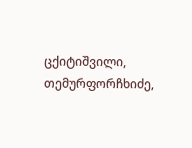ცქიტიშვილი, თემურფორჩხიძე,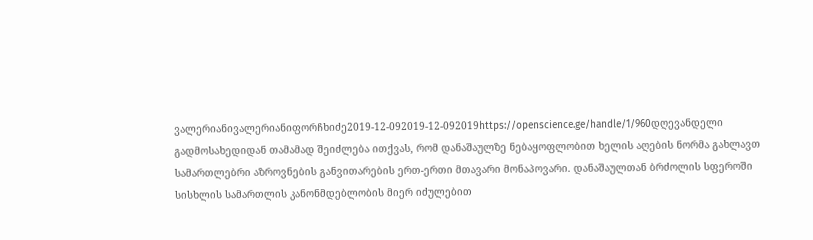ვალერიანივალერიანიფორჩხიძე2019-12-092019-12-092019https://openscience.ge/handle/1/960დღევანდელი გადმოსახედიდან თამამად შეიძლება ითქვას, რომ დანაშაულზე ნებაყოფლობით ხელის აღების ნორმა გახლავთ სამართლებრი აზროვნების განვითარების ერთ-ერთი მთავარი მონაპოვარი. დანაშაულთან ბრძოლის სფეროში სისხლის სამართლის კანონმდებლობის მიერ იძულებით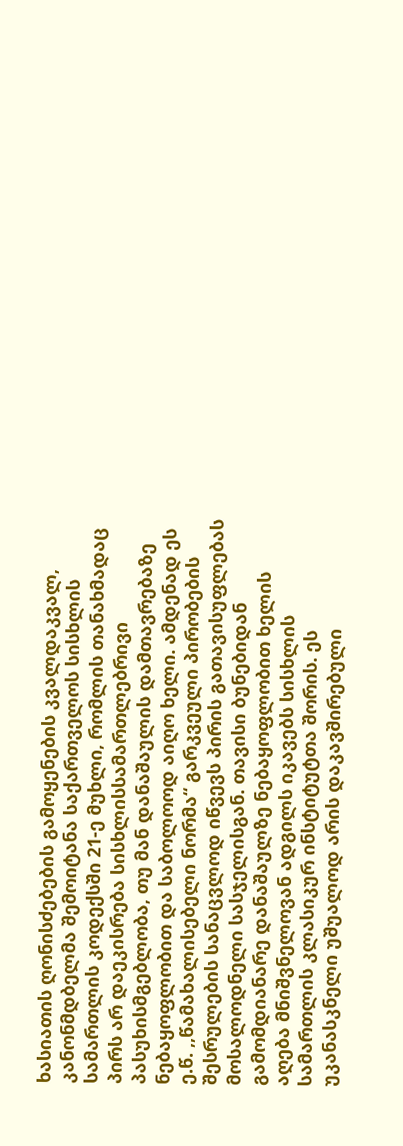ხასიათის ღონისძებების გამოყენების კვალდაკვალ, კანონმდბელმა შემოიტანა საქართველოს სისხლის სამართლის კოდექსში 21-ე მუხლი, რომლის თანახმადაც პირს არ დაეკისრება სისხლისსამართლებრივი პასუხისმგებლობა, თუ მან დანაშაულის დამთავრებაზე ნებაყოფლობით და საბოლოოდ აიღო ხელი. ამდენად ეს ე.წ. ,,წამახალისებელი ნორმა“ გარკვეული პირობების შესრულების სანაცვლოდ იწვევს პირის გათავისუფლებას მოსალოდნელი სასჯელისგან. თავისი ბუნებიდან გამომდიანარე დანაშაულზე ნებაყოფლობით ხელის აღება მნიშვნელოვან ადგილს იკავებს სისხლის სამართლის კლასიკურ ინსტიტუტთა შორის. ეს უკანასკნელი უშუალოდ არის დაკავშირებული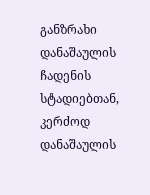განზრახი დანაშაულის ჩადენის სტადიებთან, კერძოდ დანაშაულის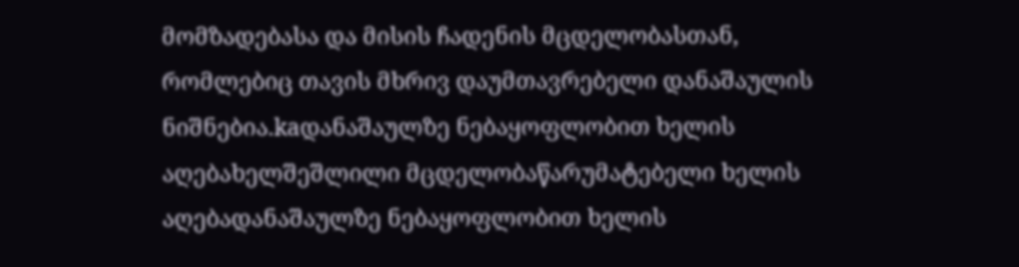მომზადებასა და მისის ჩადენის მცდელობასთან, რომლებიც თავის მხრივ დაუმთავრებელი დანაშაულის ნიშნებია.kaდანაშაულზე ნებაყოფლობით ხელის აღებახელშეშლილი მცდელობაწარუმატებელი ხელის აღებადანაშაულზე ნებაყოფლობით ხელის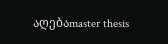აღებაmaster thesis